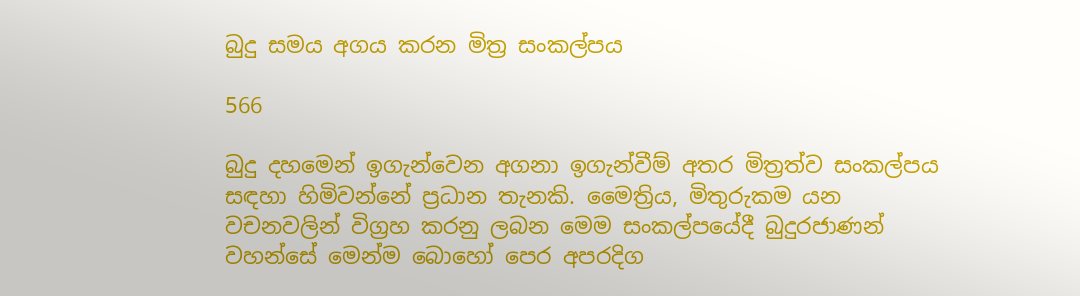බුදු සමය අගය කරන මිත්‍ර සංකල්පය

566

බුදු දහමෙන් ඉගැන්වෙන අගනා ඉගැන්වීම් අතර මිත්‍රත්ව සංකල්පය සඳහා හිමිවන්නේ ප්‍රධාන තැනකි. මෛත්‍රිය, මිතුරුකම යන වචනවලින් විග්‍රහ කරනු ලබන මෙම සංකල්පයේදී බුදුරජාණන් වහන්සේ මෙන්ම බොහෝ පෙර අපරදිග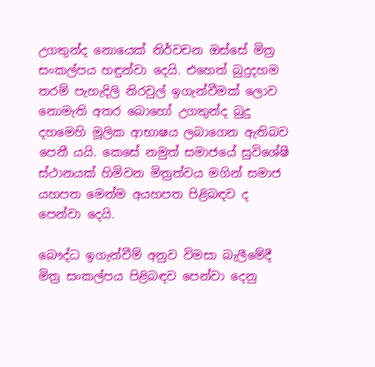උගතුන්ද නොයෙක් නිර්වචන ඔස්සේ මිත්‍ර සංකල්පය හඳුන්වා දෙයි. එහෙත් බුදුදහම තරම් පැහැදිලි නිරවුල් ඉගැන්වීමක් ලොව නොමැති අතර බොහෝ උගතුන්ද බුදු දහමෙහි මූලික ආභාෂය ලබාගෙන ඇතිබව පෙනී යයි. කෙසේ නමුත් සමාජයේ සුවිශේෂී ස්ථානයක් හිමිවන මිත්‍රත්වය මගින් සමාජ යහපත මෙන්ම අයහපත පිළිබඳව ද පෙන්වා දෙයි.

බෞද්ධ ඉගැන්වීම් අනුව විමසා බැලීමේදී මිත්‍ර සංකල්පය පිළිබඳව පෙන්වා දෙනු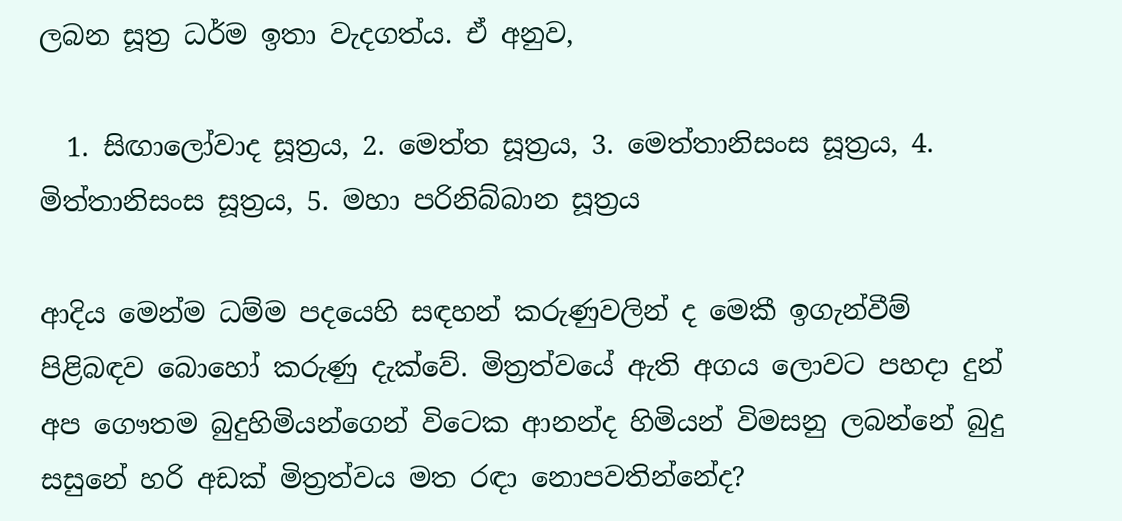ලබන සූත්‍ර ධර්ම ඉතා වැදගත්ය. ඒ අනුව,

  1. සිඟාලෝවාද සූත්‍රය, 2. මෙත්ත සූත්‍රය, 3. මෙත්තානිසංස සූත්‍රය, 4. මිත්තානිසංස සූත්‍රය, 5. මහා පරිනිබ්බාන සූත්‍රය

ආදිය මෙන්ම ධම්ම පදයෙහි සඳහන් කරුණුවලින් ද මෙකී ඉගැන්වීම් පිළිබඳව බොහෝ කරුණු දැක්වේ. මිත්‍රත්වයේ ඇති අගය ලොවට පහදා දුන් අප ගෞතම බුදුහිමියන්ගෙන් විටෙක ආනන්ද හිමියන් විමසනු ලබන්නේ බුදු සසුනේ හරි අඩක් මිත්‍රත්වය මත රඳා නොපවතින්නේද?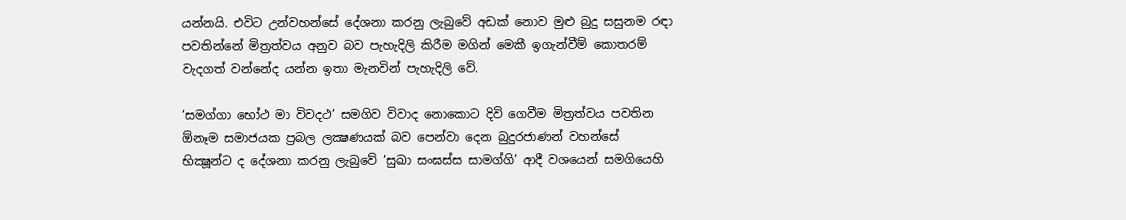යන්නයි. එවිට උන්වහන්සේ දේශනා කරනු ලැබුවේ අඩක් නොව මුළු බුදු සසුනම රඳා පවතින්නේ මිත්‍රත්වය අනුව බව පැහැදිලි කිරීම මගින් මෙකී ඉගැන්වීම් කොතරම් වැදගත් වන්නේද යන්න ඉතා මැනවින් පැහැදිලි වේ.

‘සමග්ගා භෝථ මා විවදථ’ සමගිව විවාද නොකොට දිවි ගෙවීම මිත්‍රත්වය පවතින ඕනෑම සමාජයක ප්‍රබල ලක්‍ෂණයක් බව පෙන්වා දෙන බුදුරජාණන් වහන්සේ භික්‍ෂූන්ට ද දේශනා කරනු ලැබුවේ ‘සුඛා සංඝස්ස සාමග්ගි’ ආදී වශයෙන් සමගියෙහි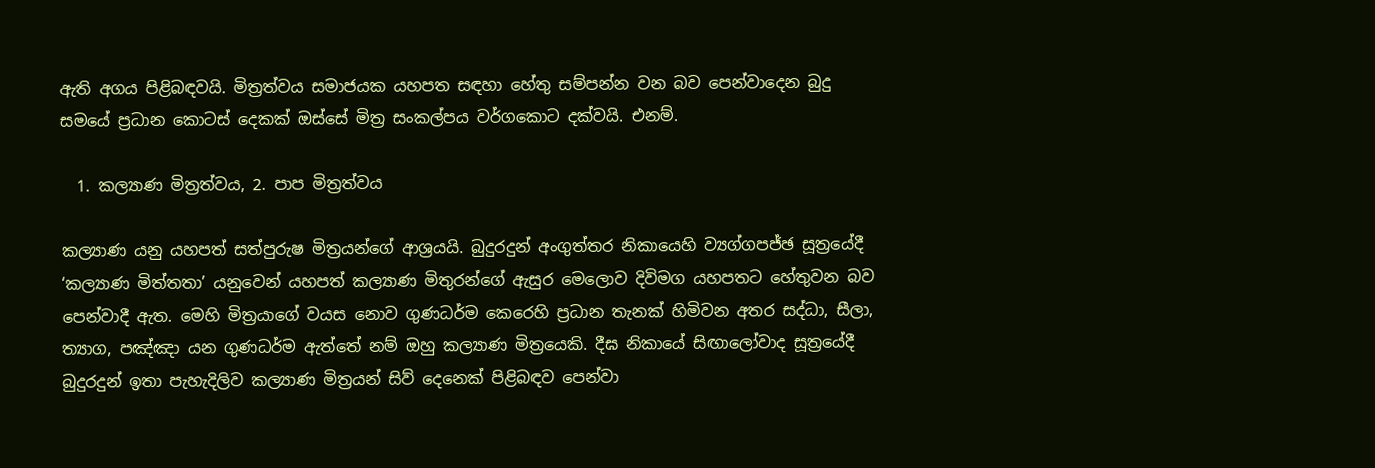ඇති අගය පිළිබඳවයි. මිත්‍රත්වය සමාජයක යහපත සඳහා හේතු සම්පන්න වන බව පෙන්වාදෙන බුදු සමයේ ප්‍රධාන කොටස් දෙකක් ඔස්සේ මිත්‍ර සංකල්පය වර්ගකොට දක්වයි. එනම්.

  1. කල්‍යාණ මිත්‍රත්වය, 2. පාප මිත්‍රත්වය

කල්‍යාණ යනු යහපත් සත්පුරුෂ මිත්‍රයන්ගේ ආශ්‍රයයි. බුදුරදුන් අංගුත්තර නිකායෙහි ව්‍යග්ගපජ්ඡ සූත්‍රයේදී ‘කල්‍යාණ මිත්තතා’ යනුවෙන් යහපත් කල්‍යාණ මිතුරන්ගේ ඇසුර මෙලොව දිවිමග යහපතට හේතුවන බව පෙන්වාදී ඇත. මෙහි මිත්‍රයාගේ වයස නොව ගුණධර්ම කෙරෙහි ප්‍රධාන තැනක් හිමිවන අතර සද්ධා, සීලා, ත්‍යාග, පඤ්ඤා යන ගුණධර්ම ඇත්තේ නම් ඔහු කල්‍යාණ මිත්‍රයෙකි. දීඝ නිකායේ සිඟාලෝවාද සූත්‍රයේදී බුදුරදුන් ඉතා පැහැදිලිව කල්‍යාණ මිත්‍රයන් සිව් දෙනෙක් පිළිබඳව පෙන්වා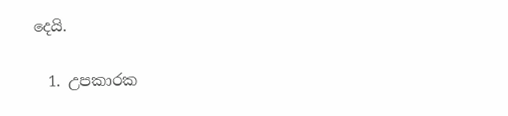දෙයි.

  1. උපකාරක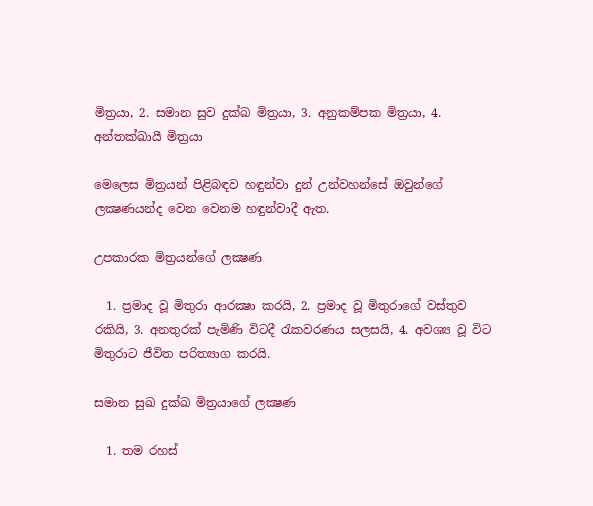මිත්‍රයා, 2. සමාන සුව දුක්ඛ මිත්‍රයා, 3. අනුකම්පක මිත්‍රයා, 4. අන්තක්‍ඛායී මිත්‍රයා

මෙලෙස මිත්‍රයන් පිළිබඳව හඳුන්වා දුන් උන්වහන්සේ ඔවුන්ගේ ලක්‍ෂණයන්ද වෙන වෙනම හඳුන්වාදී ඇත.

උපකාරක මිත්‍රයන්ගේ ලක්‍ෂණ

  1. ප්‍රමාද වූ මිතුරා ආරක්‍ෂා කරයි, 2. ප්‍රමාද වූ මිතුරාගේ වස්තුව රකියි, 3. අනතුරක් පැමිණි විටදී රැකවරණය සලසයි, 4. අවශ්‍ය වූ විට මිතුරාට ජීවිත පරිත්‍යාග කරයි.

සමාන සුඛ දුක්ඛ මිත්‍රයාගේ ලක්‍ෂණ

  1. තම රහස්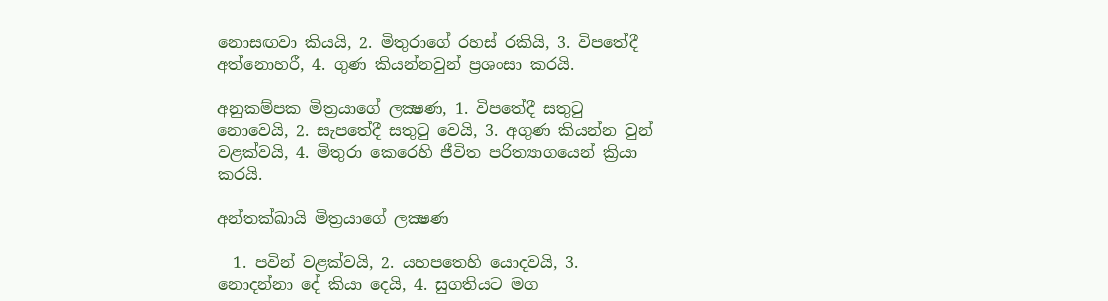නොසඟවා කියයි, 2. මිතුරාගේ රහස් රකියි, 3. විපතේදී අත්නොහරී, 4. ගුණ කියන්නවුන් ප්‍රශංසා කරයි.

අනුකම්පක මිත්‍රයාගේ ලක්‍ෂණ, 1. විපතේදී සතුටු නොවෙයි, 2. සැපතේදී සතුටු වෙයි, 3. අගුණ කියන්න වුන් වළක්වයි, 4. මිතුරා කෙරෙහි ජීවිත පරිත්‍යාගයෙන් ක්‍රියා කරයි.

අන්තක්‍ඛායි මිත්‍රයාගේ ලක්‍ෂණ

  1. පවින් වළක්වයි, 2. යහපතෙහි යොදවයි, 3. නොදන්නා දේ කියා දෙයි, 4. සුගතියට මග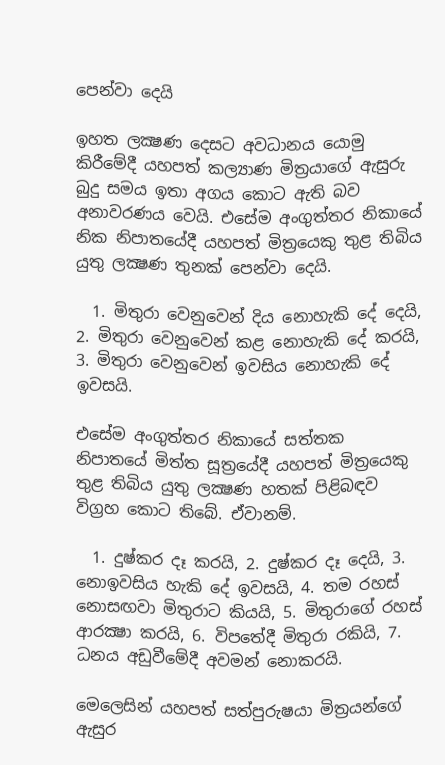පෙන්වා දෙයි

ඉහත ලක්‍ෂණ දෙසට අවධානය යොමු කිරීමේදී යහපත් කල්‍යාණ මිත්‍රයාගේ ඇසුරු බුදු සමය ඉතා අගය කොට ඇති බව අනාවරණය වෙයි. එසේම අංගුත්තර නිකායේ නික නිපාතයේදී යහපත් මිත්‍රයෙකු තුළ තිබිය යුතු ලක්‍ෂණ තුනක් පෙන්වා දෙයි.

  1. මිතුරා වෙනුවෙන් දිය නොහැකි දේ දෙයි, 2. මිතුරා වෙනුවෙන් කළ නොහැකි දේ කරයි, 3. මිතුරා වෙනුවෙන් ඉවසිය නොහැකි දේ ඉවසයි.

එසේම අංගුත්තර නිකායේ සත්තක නිපාතයේ මිත්ත සූත්‍රයේදී යහපත් මිත්‍රයෙකු තුළ තිබිය යුතු ලක්‍ෂණ හතක් පිළිබඳව විග්‍රහ කොට තිබේ. ඒවානම්.

  1. දුෂ්කර දෑ කරයි, 2. දුෂ්කර දෑ දෙයි, 3. නොඉවසිය හැකි දේ ඉවසයි, 4. තම රහස් නොසඟවා මිතුරාට කියයි, 5. මිතුරාගේ රහස් ආරක්‍ෂා කරයි, 6. විපතේදී මිතුරා රකියි, 7. ධනය අඩුවීමේදී අවමන් නොකරයි.

මෙලෙසින් යහපත් සත්පුරුෂයා මිත්‍රයන්ගේ ඇසුර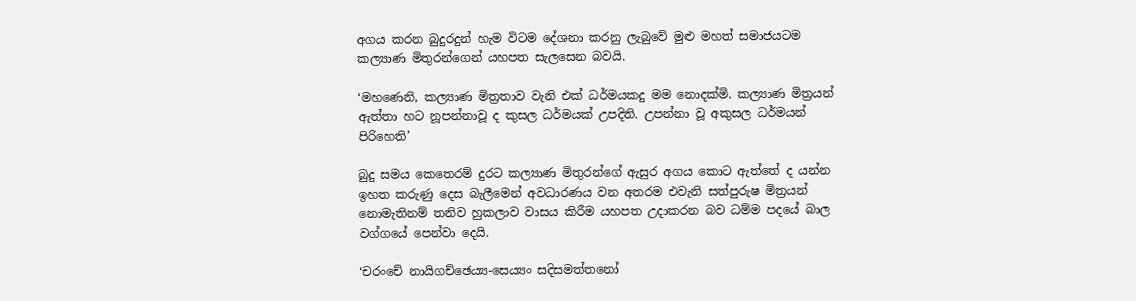අගය කරන බුදුරදුන් හැම විටම දේශනා කරනු ලැබුවේ මුළු මහත් සමාජයටම කල්‍යාණ මිතුරන්ගෙන් යහපත සැලසෙන බවයි.

‘මහණෙනි, කල්‍යාණ මිත්‍රතාව වැනි එක් ධර්මයකදු මම නොදක්මි. කල්‍යාණ මිත්‍රයන් ඇත්තා හට නූපන්නාවූ ද කුසල ධර්මයක් උපදිති. උපන්නා වූ අකුසල ධර්මයන් පිරිහෙති’

බුදු සමය කෙතෙරම් දුරට කල්‍යාණ මිතුරන්ගේ ඇසුර අගය කොට ඇත්තේ ද යන්න ඉහත කරුණු දෙස බැලීමෙන් අවධාරණය වන අතරම එවැනි සත්පුරුෂ මිත්‍රයන් නොමැතිනම් තනිව හුකලාව වාසය කිරීම යහපත උදාකරන බව ධම්ම පදයේ බාල වග්ගයේ පෙන්වා දෙයි.

‘චරංචේ නායිගච්ඡෙය්‍ය-සෙය්‍යං සදිසමත්තනෝ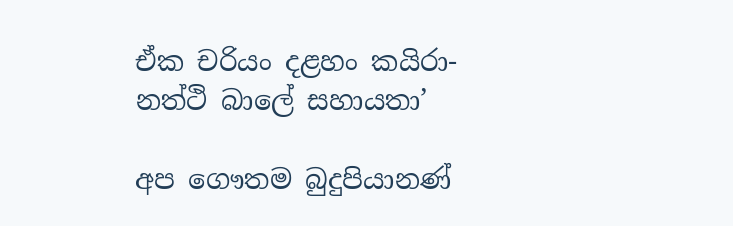ඒක චරියං දළහං කයිරා-නත්ථි බාලේ සහායතා’

අප ගෞතම බුදුපියානණ්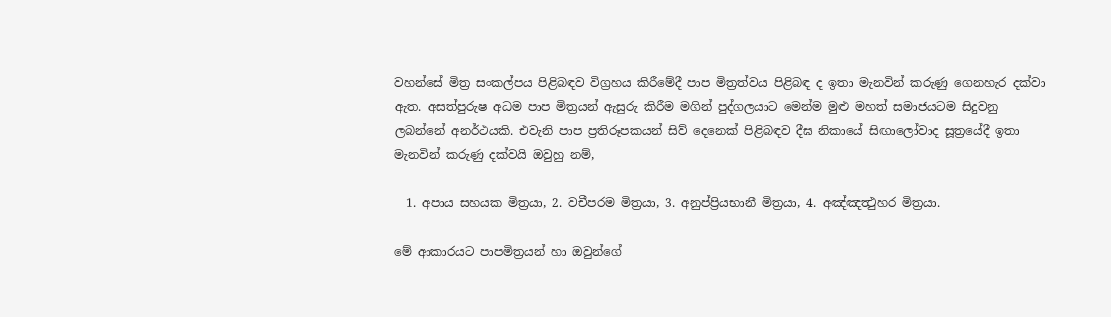වහන්සේ මිත්‍ර සංකල්පය පිළිබඳව විග්‍රහය කිරීමේදී පාප මිත්‍රත්වය පිළිබඳ ද ඉතා මැනවින් කරුණු ගෙනහැර දක්වා ඇත. අසත්පුරුෂ අධම පාප මිත්‍රයන් ඇසුරු කිරීම මගින් පුද්ගලයාට මෙන්ම මුළු මහත් සමාජයටම සිදුවනු ලබන්නේ අනර්ථයකි. එවැනි පාප ප්‍රතිරූපකයන් සිව් දෙනෙක් පිළිබඳව දීඝ නිකායේ සිඟාලෝවාද සූත්‍රයේදී ඉතා මැනවින් කරුණු දක්වයි ඔවුහු නම්,

  1. අපාය සහයක මිත්‍රයා, 2. වචීපරම මිත්‍රයා, 3. අනුප්ප්‍රියභානී මිත්‍රයා, 4. අඤ්ඤත්‍ථුහර මිත්‍රයා.

මේ ආකාරයට පාපමිත්‍රයන් හා ඔවුන්ගේ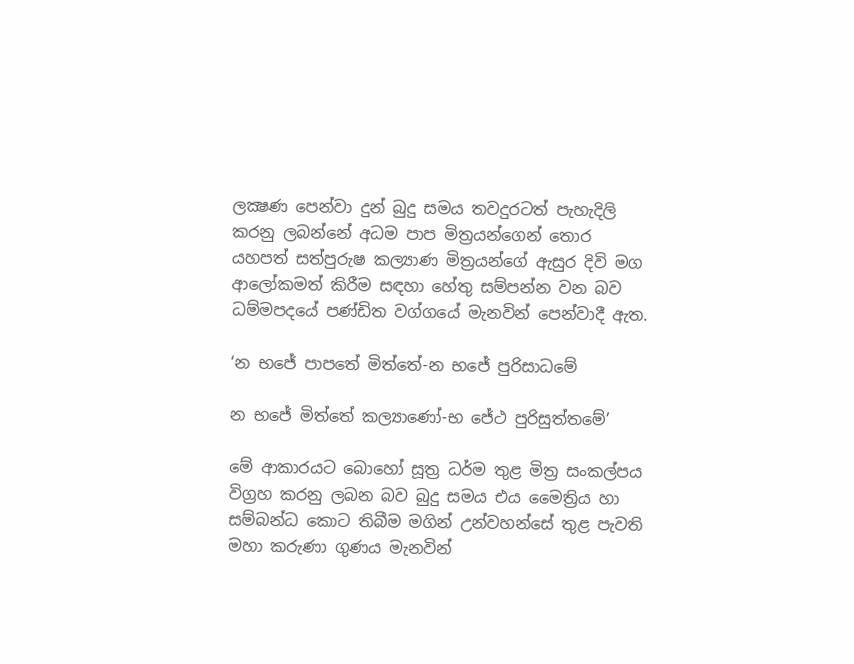ලක්‍ෂණ පෙන්වා දුන් බුදු සමය තවදුරටත් පැහැදිලි කරනු ලබන්නේ අධම පාප මිත්‍රයන්ගෙන් තොර යහපත් සත්පුරුෂ කල්‍යාණ මිත්‍රයන්ගේ ඇසුර දිවි මග ආලෝකමත් කිරීම සඳහා හේතු සම්පන්න වන බව ධම්මපදයේ පණ්ඩිත වග්ගයේ මැනවින් පෙන්වාදී ඇත.

‘න භජේ පාපතේ මිත්තේ-න භජේ පුරිසාධමේ

න භජේ මිත්තේ කල්‍යාණෝ-භ ජේථ පුරිසුත්තමේ’

මේ ආකාරයට බොහෝ සූත්‍ර ධර්ම තුළ මිත්‍ර සංකල්පය විග්‍රහ කරනු ලබන බව බුදු සමය එය මෛත්‍රිය හා සම්බන්ධ කොට තිබීම මගින් උන්වහන්සේ තුළ පැවති මහා කරුණා ගුණය මැනවින්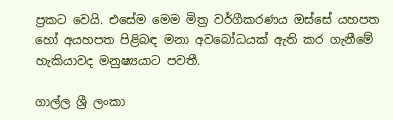ප්‍රකට වෙයි. එසේම මෙම මිත්‍ර වර්ගීකරණය ඔස්සේ යහපත හෝ අයහපත පිළිබඳ මනා අවබෝධයක් ඇති කර ගැනීමේ හැකියාවද මනුෂ්‍යයාට පවතී.

ගාල්ල ශ්‍රී ලංකා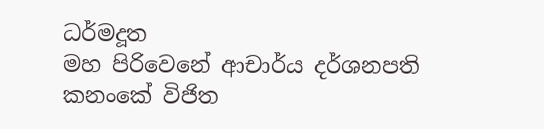ධර්මදූත
මහ පිරිවෙනේ ආචාර්ය දර්ශනපති
කනංකේ විජිත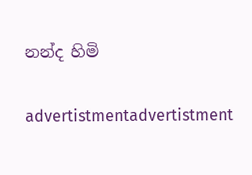නන්ද හිමි

advertistmentadvertistment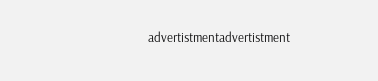advertistmentadvertistment